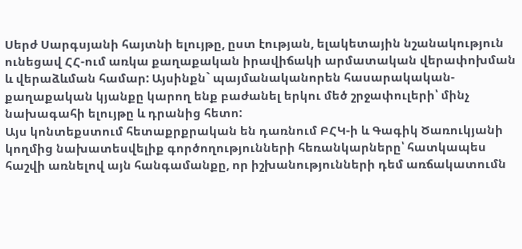Սերժ Սարգսյանի հայտնի ելույթը, ըստ էության, ելակետային նշանակություն ունեցավ ՀՀ-ում առկա քաղաքական իրավիճակի արմատական վերափոխման և վերաձևման համար: Այսինքն` պայմանականորեն հասարակական-քաղաքական կյանքը կարող ենք բաժանել երկու մեծ շրջափուլերի՝ մինչ նախագահի ելույթը և դրանից հետո:
Այս կոնտեքստում հետաքրքրական են դառնում ԲՀԿ-ի և Գագիկ Ծառուկյանի կողմից նախատեսվելիք գործողությունների հեռանկարները՝ հատկապես հաշվի առնելով այն հանգամանքը, որ իշխանությունների դեմ առճակատումն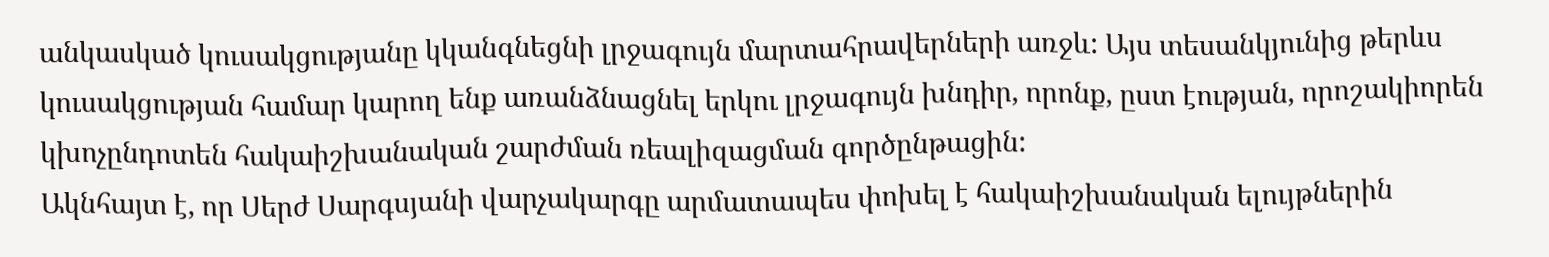անկասկած կուսակցությանը կկանգնեցնի լրջագույն մարտահրավերների առջև: Այս տեսանկյունից թերևս կուսակցության համար կարող ենք առանձնացնել երկու լրջագույն խնդիր, որոնք, ըստ էության, որոշակիորեն կխոչընդոտեն հակաիշխանական շարժման ռեալիզացման գործընթացին:
Ակնհայտ է, որ Սերժ Սարգսյանի վարչակարգը արմատապես փոխել է հակաիշխանական ելույթներին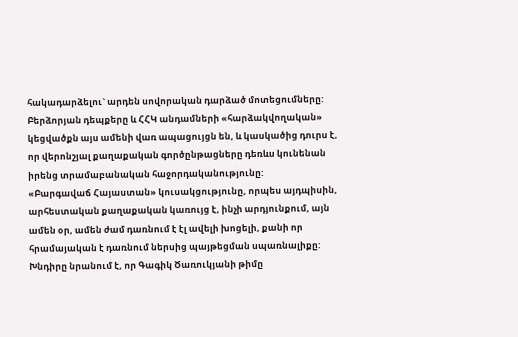հակադարձելու` արդեն սովորական դարձած մոտեցումները: Բերձորյան դեպքերը և ՀՀԿ անդամների «հարձակվողական» կեցվածքն այս ամենի վառ ապացույցն են, և կասկածից դուրս է, որ վերոնշյալ քաղաքական գործընթացները դեռևս կունենան իրենց տրամաբանական հաջորդականությունը:
«Բարգավաճ Հայաստան» կուսակցությունը, որպես այդպիսին, արհեստական քաղաքական կառույց է, ինչի արդյունքում, այն ամեն օր, ամեն ժամ դառնում է էլ ավելի խոցելի, քանի որ հրամայական է դառնում ներսից պայթեցման սպառնալիքը: Խնդիրը նրանում է, որ Գագիկ Ծառուկյանի թիմը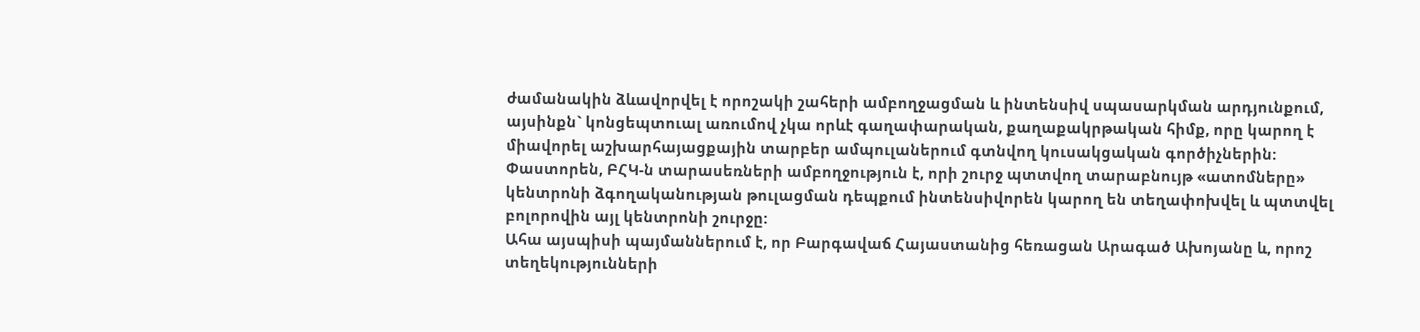ժամանակին ձևավորվել է որոշակի շահերի ամբողջացման և ինտենսիվ սպասարկման արդյունքում, այսինքն` կոնցեպտուալ առումով չկա որևէ գաղափարական, քաղաքակրթական հիմք, որը կարող է միավորել աշխարհայացքային տարբեր ամպուլաներում գտնվող կուսակցական գործիչներին: Փաստորեն, ԲՀԿ-ն տարասեռների ամբողջություն է, որի շուրջ պտտվող տարաբնույթ «ատոմները» կենտրոնի ձգողականության թուլացման դեպքում ինտենսիվորեն կարող են տեղափոխվել և պտտվել բոլորովին այլ կենտրոնի շուրջը:
Ահա այսպիսի պայմաններում է, որ Բարգավաճ Հայաստանից հեռացան Արագած Ախոյանը և, որոշ տեղեկությունների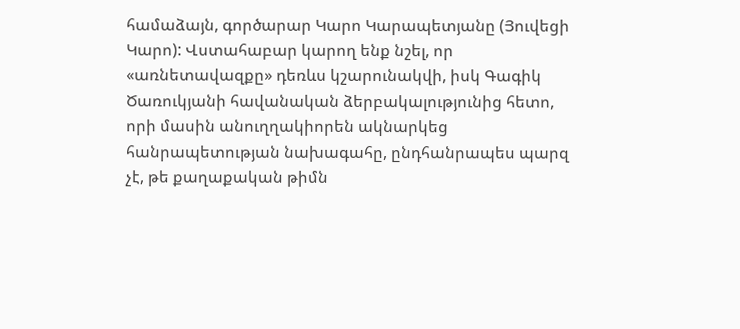համաձայն, գործարար Կարո Կարապետյանը (Յուվեցի Կարո): Վստահաբար կարող ենք նշել, որ «առնետավազքը» դեռևս կշարունակվի, իսկ Գագիկ Ծառուկյանի հավանական ձերբակալությունից հետո, որի մասին անուղղակիորեն ակնարկեց հանրապետության նախագահը, ընդհանրապես պարզ չէ, թե քաղաքական թիմն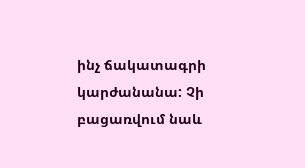ինչ ճակատագրի կարժանանա: Չի բացառվում նաև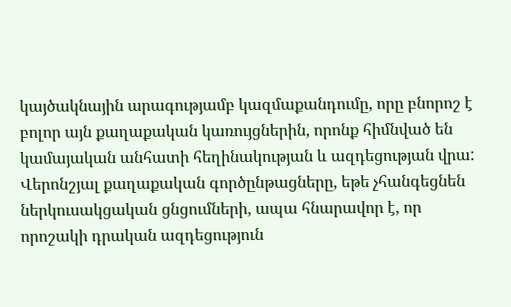կայծակնային արագությամբ կազմաքանդումը, որը բնորոշ է բոլոր այն քաղաքական կառույցներին, որոնք հիմնված են կամայական անհատի հեղինակության և ազդեցության վրա:
Վերոնշյալ քաղաքական գործընթացները, եթե չհանգեցնեն ներկուսակցական ցնցումների, ապա հնարավոր է, որ որոշակի դրական ազդեցություն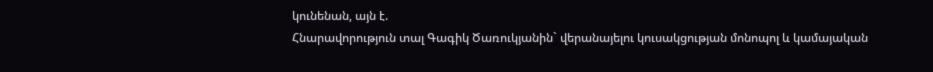կունենան, այն է.
Հնարավորություն տալ Գագիկ Ծառուկյանին` վերանայելու կուսակցության մոնոպոլ և կամայական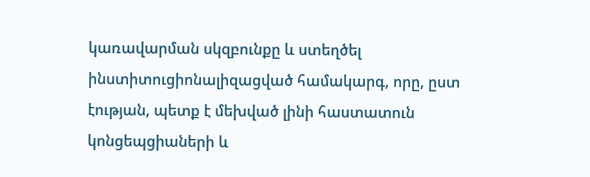կառավարման սկզբունքը և ստեղծել ինստիտուցիոնալիզացված համակարգ, որը, ըստ էության, պետք է մեխված լինի հաստատուն կոնցեպցիաների և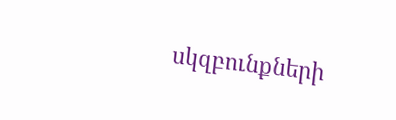սկզբունքների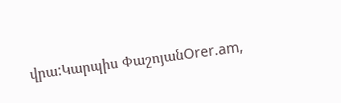վրա:Կարպիս ՓաշոյանOrer.am,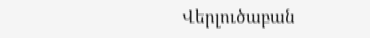Վերլուծաբան